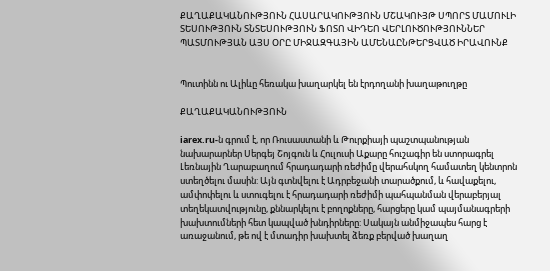ՔԱՂԱՔԱԿԱՆՈՒԹՅՈՒՆ ՀԱՍԱՐԱԿՈՒԹՅՈՒՆ ՄՇԱԿՈՒՅԹ ՍՊՈՐՏ ՄԱՄՈՒԼԻ ՏԵՍՈՒԹՅՈՒՆ ՏՆՏԵՍՈՒԹՅՈՒՆ ՖՈՏՈ ՎԻԴԵՈ ՎԵՐԼՈՒԾՈՒԹՅՈՒՆՆԵՐ ՊԱՏՄՈՒԹՅԱՆ ԱՅՍ ՕՐԸ ՄԻՋԱԶԳԱՅԻՆ ԱՄԵՆԱԸՆԹԵՐՑՎԱԾ ԻՐԱՎՈՒՆՔ


Պուտինն ու Ալիևը հեռակա խաղարկել են էրդողանի խաղաթուղթը

ՔԱՂԱՔԱԿԱՆՈՒԹՅՈՒՆ

iarex.ru-ն գրում է, որ Ռուսաստանի և Թուրքիայի պաշտպանության նախարարներ Սերգեյ Շոյգուն և Հուլուսի Աքարը հուշագիր են ստորագրել Լեռնային Ղարաբաղում հրադադարի ռեժիմը վերահսկող համատեղ կենտրոն ստեղծելու մասին: Այն գտնվելու է Ադրբեջանի տարածքում, և հավաքելու, ամփոփելու և ստուգելու է հրադադարի ռեժիմի պահպանման վերաբերյալ տեղեկատվությունը, քննարկելու է բողոքները, հարցերը կամ պայմանագրերի խախտումների հետ կապված խնդիրները: Սակայն անմիջապես հարց է առաջանում, թե ով է մտադիր խախտել ձեռք բերված խաղաղ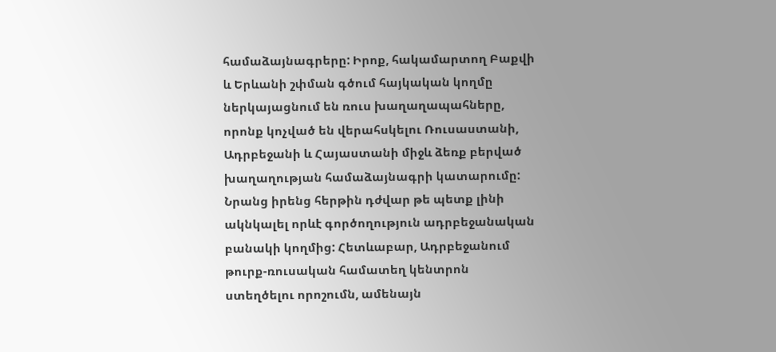համաձայնագրերը: Իրոք, հակամարտող Բաքվի և Երևանի շփման գծում հայկական կողմը ներկայացնում են ռուս խաղաղապահները, որոնք կոչված են վերահսկելու Ռուսաստանի, Ադրբեջանի և Հայաստանի միջև ձեռք բերված խաղաղության համաձայնագրի կատարումը: Նրանց իրենց հերթին դժվար թե պետք լինի ակնկալել որևէ գործողություն ադրբեջանական բանակի կողմից: Հետևաբար, Ադրբեջանում թուրք-ռուսական համատեղ կենտրոն ստեղծելու որոշումն, ամենայն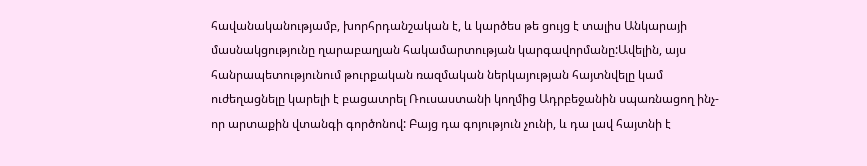հավանականությամբ, խորհրդանշական է, և կարծես թե ցույց է տալիս Անկարայի մասնակցությունը ղարաբաղյան հակամարտության կարգավորմանը:Ավելին, այս հանրապետությունում թուրքական ռազմական ներկայության հայտնվելը կամ ուժեղացնելը կարելի է բացատրել Ռուսաստանի կողմից Ադրբեջանին սպառնացող ինչ-որ արտաքին վտանգի գործոնով: Բայց դա գոյություն չունի, և դա լավ հայտնի է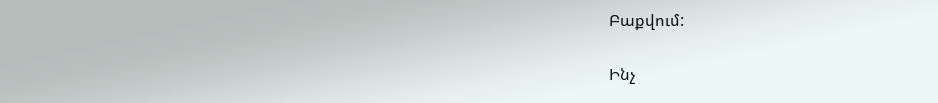Բաքվում:

Ինչ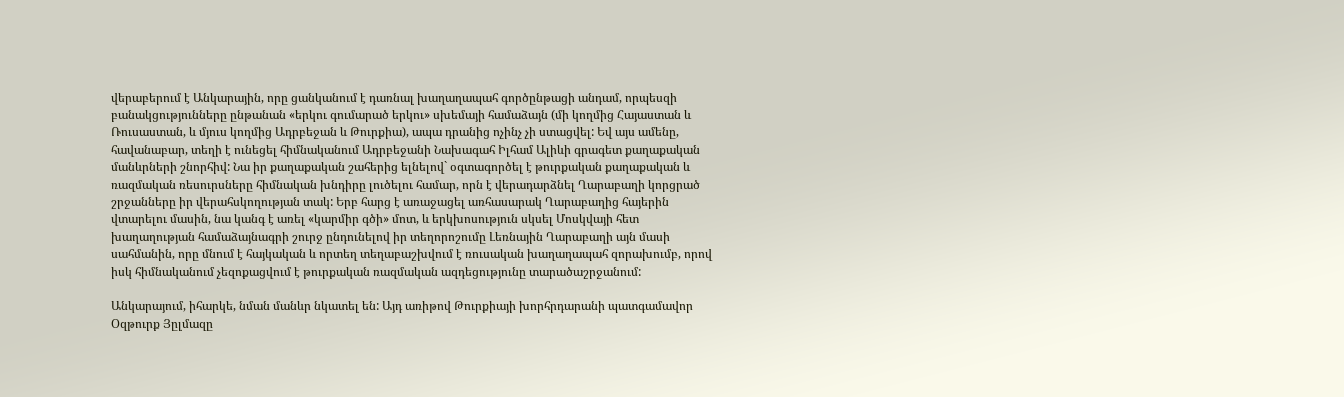վերաբերում է Անկարային, որը ցանկանում է դառնալ խաղաղապահ գործընթացի անդամ, որպեսզի բանակցությունները ընթանան «երկու գումարած երկու» սխեմայի համաձայն (մի կողմից Հայաստան և Ռուսաստան, և մյուս կողմից Ադրբեջան և Թուրքիա), ապա դրանից ոչինչ չի ստացվել: Եվ այս ամենը, հավանաբար, տեղի է ունեցել հիմնականում Ադրբեջանի Նախագահ Իլհամ Ալիևի գրագետ քաղաքական մանևրների շնորհիվ: Նա իր քաղաքական շահերից ելնելով` օգտագործել է թուրքական քաղաքական և ռազմական ռեսուրսները հիմնական խնդիրը լուծելու համար, որն է վերադարձնել Ղարաբաղի կորցրած շրջանները իր վերահսկողության տակ: Երբ հարց է առաջացել առհասարակ Ղարաբաղից հայերին վտարելու մասին, նա կանգ է առել «կարմիր գծի» մոտ, և երկխոսություն սկսել Մոսկվայի հետ խաղաղության համաձայնագրի շուրջ ընդունելով իր տեղորոշումը Լեռնային Ղարաբաղի այն մասի սահմանին, որը մնում է հայկական և որտեղ տեղաբաշխվում է ռուսական խաղաղապահ զորախումբ, որով իսկ հիմնականում չեզոքացվում է թուրքական ռազմական ազդեցությունը տարածաշրջանում:

Անկարայում, իհարկե, նման մանևր նկատել են: Այդ առիթով Թուրքիայի խորհրդարանի պատգամավոր Օզթուրք Յըլմազը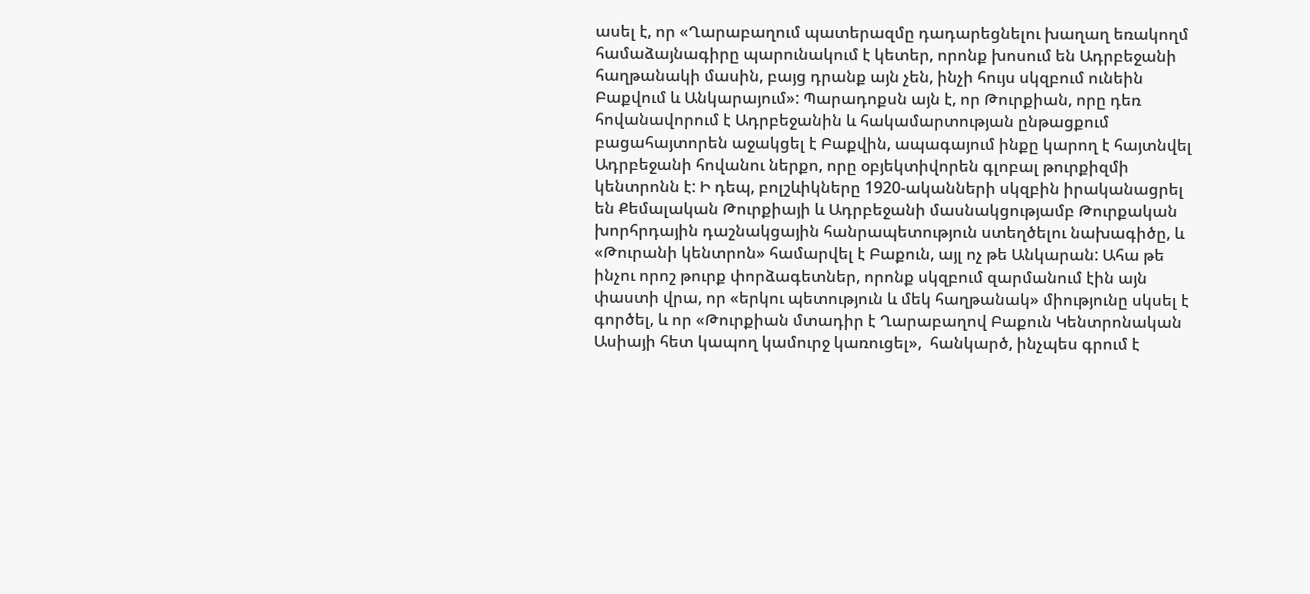ասել է, որ «Ղարաբաղում պատերազմը դադարեցնելու խաղաղ եռակողմ համաձայնագիրը պարունակում է կետեր, որոնք խոսում են Ադրբեջանի հաղթանակի մասին, բայց դրանք այն չեն, ինչի հույս սկզբում ունեին Բաքվում և Անկարայում»: Պարադոքսն այն է, որ Թուրքիան, որը դեռ հովանավորում է Ադրբեջանին և հակամարտության ընթացքում բացահայտորեն աջակցել է Բաքվին, ապագայում ինքը կարող է հայտնվել Ադրբեջանի հովանու ներքո, որը օբյեկտիվորեն գլոբալ թուրքիզմի կենտրոնն է: Ի դեպ, բոլշևիկները 1920-ականների սկզբին իրականացրել են Քեմալական Թուրքիայի և Ադրբեջանի մասնակցությամբ Թուրքական խորհրդային դաշնակցային հանրապետություն ստեղծելու նախագիծը, և «Թուրանի կենտրոն» համարվել է Բաքուն, այլ ոչ թե Անկարան: Ահա թե ինչու որոշ թուրք փորձագետներ, որոնք սկզբում զարմանում էին այն փաստի վրա, որ «երկու պետություն և մեկ հաղթանակ» միությունը սկսել է գործել, և որ «Թուրքիան մտադիր է Ղարաբաղով Բաքուն Կենտրոնական Ասիայի հետ կապող կամուրջ կառուցել»,  հանկարծ, ինչպես գրում է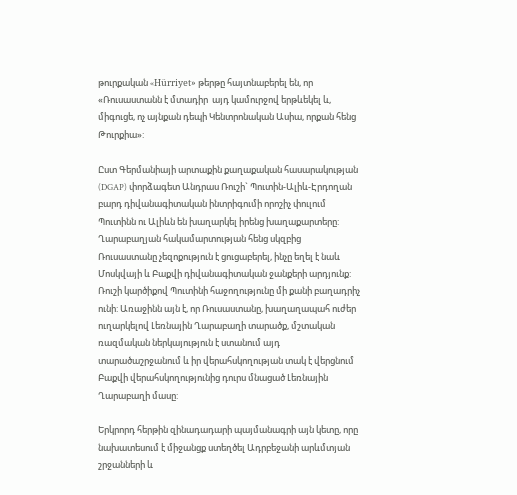թուրքական «Hürriyet» թերթը հայտնաբերել են, որ «Ռուսաստանն է մտադիր  այդ կամուրջով երթևեկել և, միգուցե, ոչ այնքան դեպի Կենտրոնական Ասիա, որքան հենց Թուրքիա»:

Ըստ Գերմանիայի արտաքին քաղաքական հասարակության (DGAP) փորձագետ Անդրաս Ռուշի` Պուտին-Ալիև-Էրդողան բարդ դիվանագիտական ինտրիգումի որոշիչ փուլում Պուտինն ու Ալիևն են խաղարկել իրենց խաղաքարտերը: Ղարաբաղյան հակամարտության հենց սկզբից Ռուսաստանը չեզոքություն է ցուցաբերել, ինչը եղել է նաև Մոսկվայի և Բաքվի դիվանագիտական ջանքերի արդյունք: Ռուշի կարծիքով Պուտինի հաջողությունը մի քանի բաղադրիչ ունի: Առաջինն այն է, որ Ռուսաստանը, խաղաղապահ ուժեր ուղարկելով Լեռնային Ղարաբաղի տարածք, մշտական ռազմական ներկայություն է ստանում այդ տարածաշրջանում և իր վերահսկողության տակ է վերցնում Բաքվի վերահսկողությունից դուրս մնացած Լեռնային Ղարաբաղի մասը:

Երկրորդ հերթին զինադադարի պայմանագրի այն կետը, որը նախատեսում է միջանցք ստեղծել Ադրբեջանի արևմտյան շրջանների և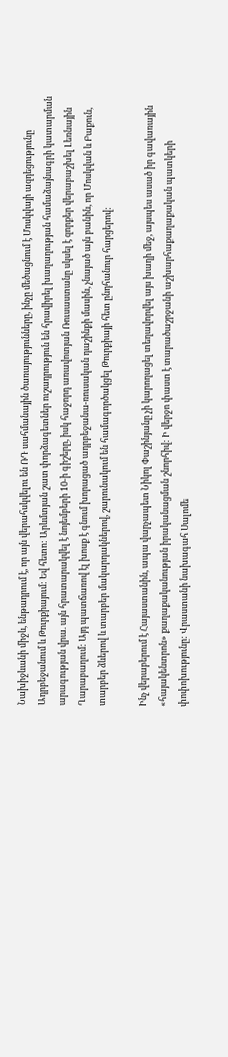Նախիջևանի միջև, ենթադրում է, որ այն վերահսկվելու են ՌԴ սահմանային ծառայությունները, ինչը մեծացնում է Մոսկվայի ազդեցությունը Ադրբեջանում և Թուրքիայում: Եվ հետո: Արևմտյան շատ փորձագետներ ուշադրություն են հրավիրել խաղաղության համաձայնագրի կատարման արագության վրա. այն հրատարակվել է նոյեմբերի 10-ի գիշերը, իսկ հաջորդ առավոտյան Ռուսաստանը սկսել է զորքեր վերաբաշխել Լեռնային Ղարաբաղում: Այդ պատճառով էլ խոսք է գնում խորացած ադրբեջանա-ռուսական դաշինքի մասին, չնայած այն բանին, որ Մոսկվան և Բաքուն, տարբեր ձևերով և տարբեր մակարդակներով, շարունակում են համագործակցել Թուրքիայի հետ ընդհանուր հարցերով:

Ինչ վերաբերում է Հայաստանին, ապա վարչապետ Նիկոլ Փաշինյանը չի կարողացել տեղավորվել այս խաղի մեջ, այսպես ասած իր գավառային «հայակենտրոն» քաղաքականության իրականացման շնորհիվ: Ի վերջո փաստ է տարածաշրջանի աշխարհաքաղաքական պատկերի փոփոխությունը: Վրաստանի նախագահ Սալոմե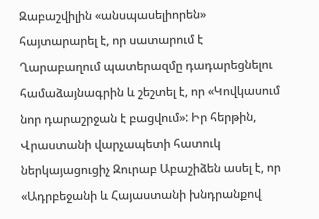Զաբաշվիլին «անսպասելիորեն» հայտարարել է, որ սատարում է Ղարաբաղում պատերազմը դադարեցնելու համաձայնագրին և շեշտել է, որ «Կովկասում նոր դարաշրջան է բացվում»: Իր հերթին, Վրաստանի վարչապետի հատուկ ներկայացուցիչ Զուրաբ Աբաշիձեն ասել է, որ «Ադրբեջանի և Հայաստանի խնդրանքով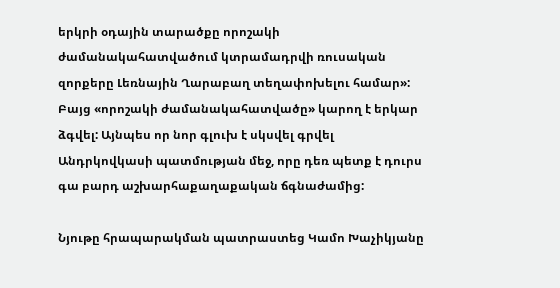երկրի օդային տարածքը որոշակի ժամանակահատվածում կտրամադրվի ռուսական զորքերը Լեռնային Ղարաբաղ տեղափոխելու համար»: Բայց «որոշակի ժամանակահատվածը» կարող է երկար ձգվել: Այնպես որ նոր գլուխ է սկսվել գրվել Անդրկովկասի պատմության մեջ, որը դեռ պետք է դուրս գա բարդ աշխարհաքաղաքական ճգնաժամից:

Նյութը հրապարակման պատրաստեց Կամո Խաչիկյանը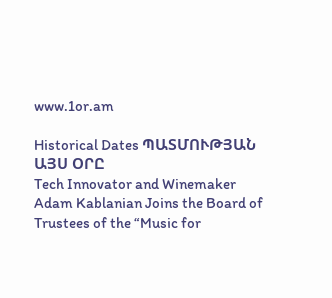www.1or.am

Historical Dates ՊԱՏՄՈՒԹՅԱՆ ԱՅՍ ՕՐԸ
Tech Innovator and Winemaker Adam Kablanian Joins the Board of Trustees of the “Music for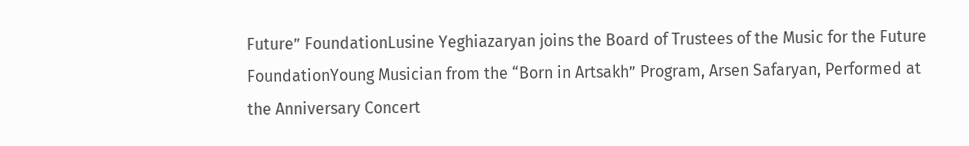Future” FoundationLusine Yeghiazaryan joins the Board of Trustees of the Music for the Future FoundationYoung Musician from the “Born in Artsakh” Program, Arsen Safaryan, Performed at the Anniversary Concert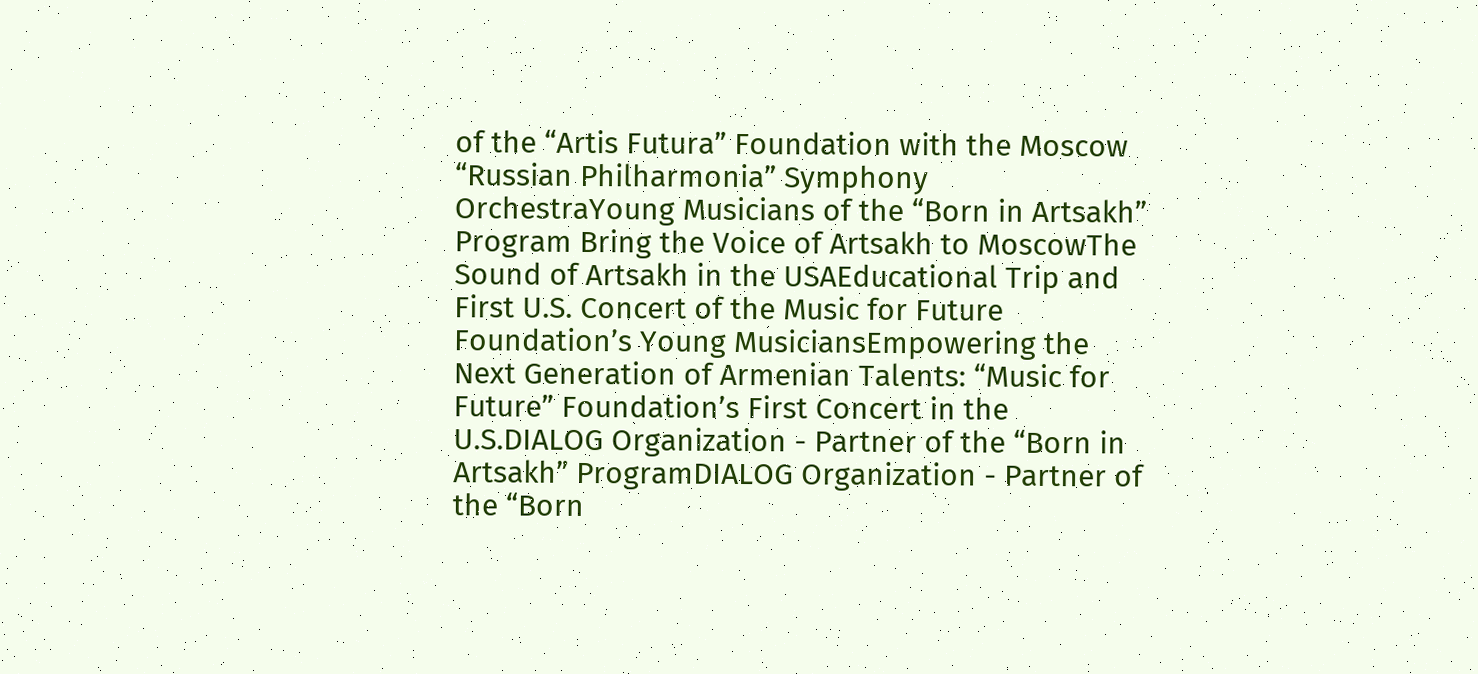of the “Artis Futura” Foundation with the Moscow “Russian Philharmonia” Symphony OrchestraYoung Musicians of the “Born in Artsakh” Program Bring the Voice of Artsakh to MoscowThe Sound of Artsakh in the USAEducational Trip and First U.S. Concert of the Music for Future Foundation’s Young MusiciansEmpowering the Next Generation of Armenian Talents: “Music for Future” Foundation’s First Concert in the U.S.DIALOG Organization - Partner of the “Born in Artsakh” ProgramDIALOG Organization - Partner of the “Born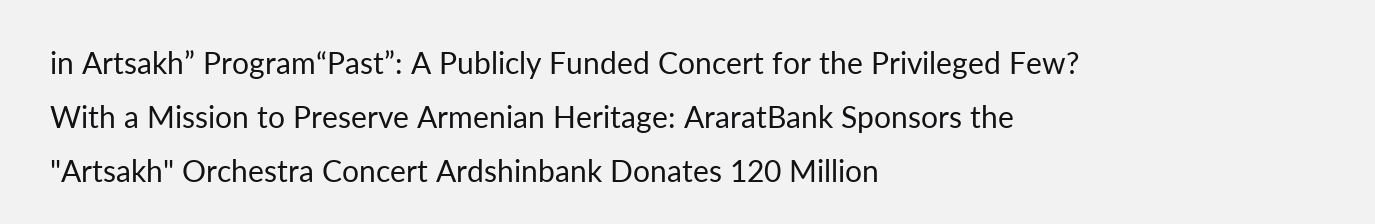in Artsakh” Program“Past”: A Publicly Funded Concert for the Privileged Few? With a Mission to Preserve Armenian Heritage: AraratBank Sponsors the "Artsakh" Orchestra Concert Ardshinbank Donates 120 Million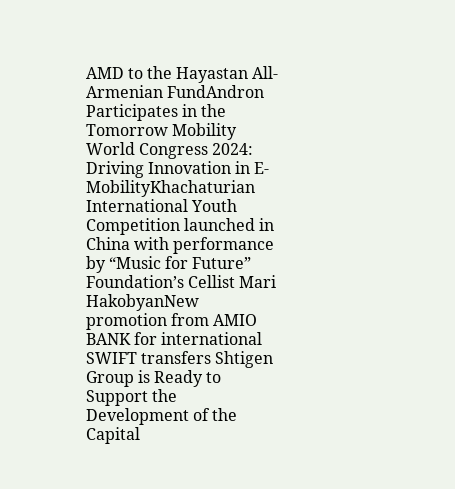AMD to the Hayastan All-Armenian FundAndron Participates in the Tomorrow Mobility World Congress 2024: Driving Innovation in E-MobilityKhachaturian International Youth Competition launched in China with performance by “Music for Future” Foundation’s Cellist Mari HakobyanNew promotion from AMIO BANK for international SWIFT transfers Shtigen Group is Ready to Support the Development of the Capital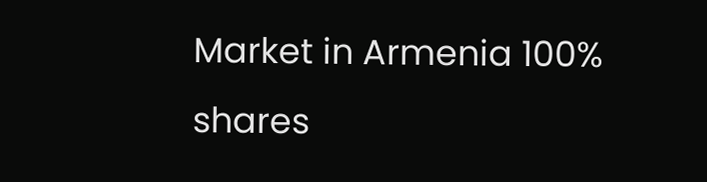Market in Armenia 100% shares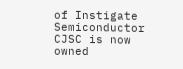of Instigate Semiconductor CJSC is now owned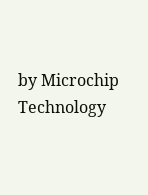by Microchip Technology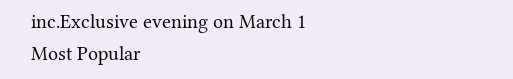inc.Exclusive evening on March 1
Most Popular